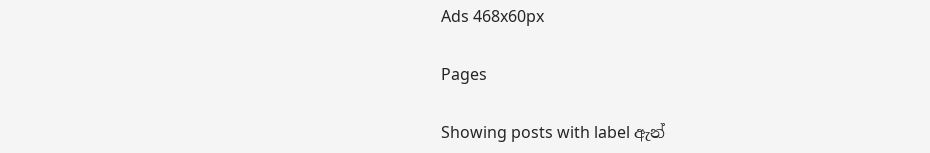Ads 468x60px

Pages

Showing posts with label ඇන්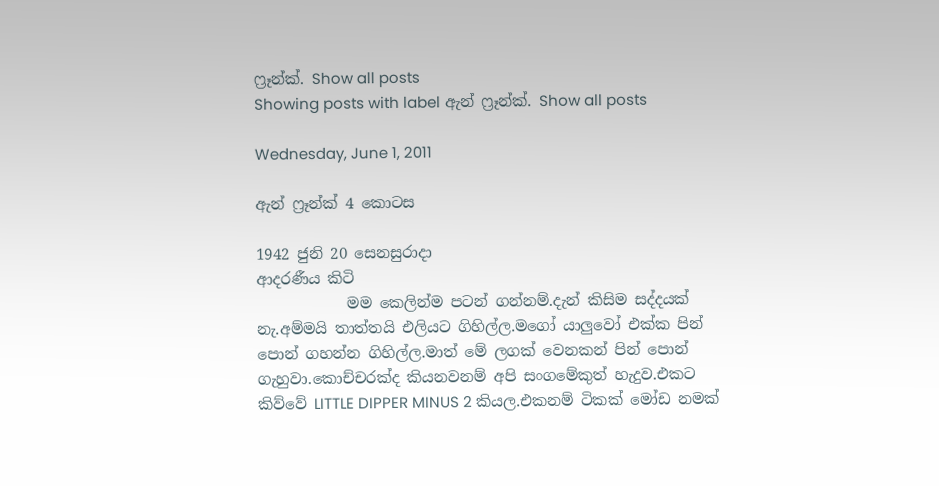ෆ්‍රෑන්ක්. Show all posts
Showing posts with label ඇන් ෆ්‍රෑන්ක්. Show all posts

Wednesday, June 1, 2011

ඇන් ෆ්‍රෑන්ක් 4 කොටස

1942 ජුනි 20 සෙනසුරාදා
ආදරණීය කිටි
            මම කෙලින්ම පටන් ගන්නම්.දැන් කිසිම සද්දයක් නැ.අම්මයි තාත්තයි එලියට ගිහිල්ල.මගෝ යාලුවෝ එක්ක පින් පොන් ගහන්න ගිහිල්ල.මාත් මේ ලගක් වෙනකන් පින් පොන් ගැහුවා.කොච්චරක්ද කියනවනම් අපි සංගමේකුත් හැදුව.එකට කිව්වේ LITTLE DIPPER MINUS 2 කියල.එකනම් ටිකක් මෝඩ නමක්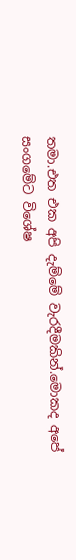තමා.එත එක අපි දැම්මේ වැරදීමකින්.මොකද අපේ සංගමේට විශේෂ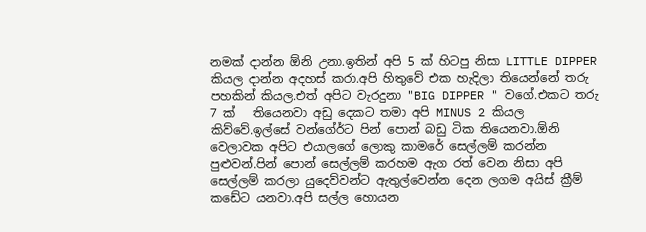නමක් දාන්න ඕනි උනා.ඉතින් අපි 5 ක් හිටපු නිසා LITTLE DIPPER කියල දාන්න අදහස් කරා.අපි හිතුවේ එක හැදිලා තියෙන්නේ තරු පහකින් කියල.එත් අපිට වැරදුනා "BIG DIPPER " වගේ.එකට තරු 7 ක්   තියෙනවා අඩු දෙකට තමා අපි MINUS 2 කියල කිව්වේ.ඉල්සේ වන්ගේර්ට පින් පොන් බඩු ටික තියෙනවා.ඕනි වෙලාවක අපිට එයාලගේ ලොකු කාමරේ සෙල්ලම් කරන්න පුළුවන්.පින් පොන් සෙල්ලම් කරහම ඇග රත් වෙන නිසා අපි සෙල්ලම් කරලා යුදෙව්වන්ට ඇතුල්වෙන්න දෙන ලගම අයිස් ක්‍රීම් කඩේට යනවා.අපි සල්ල හොයන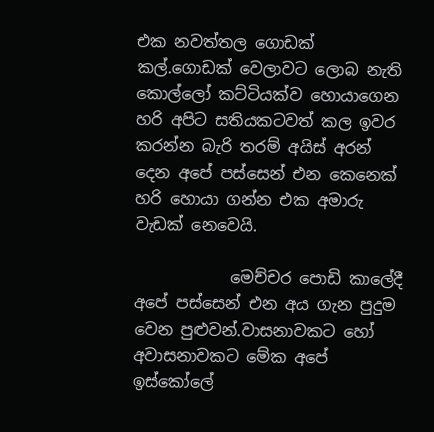එක නවත්තල ගොඩක් කල්.ගොඩක් වෙලාවට ලොබ නැති කොල්ලෝ කට්ටියක්ව හොයාගෙන හරි අපිට සතියකටවත් කල ඉවර කරන්න බැරි තරම් අයිස් අරන් දෙන අපේ පස්සෙන් එන කෙනෙක් හරි හොයා ගන්න එක අමාරු වැඩක් නෙවෙයි.

            මෙච්චර පොඩි කාලේදී අපේ පස්සෙන් එන අය ගැන පුදුම වෙන පුළුවන්.වාසනාවකට හෝ අවාසනාවකට මේක අපේ ඉස්කෝලේ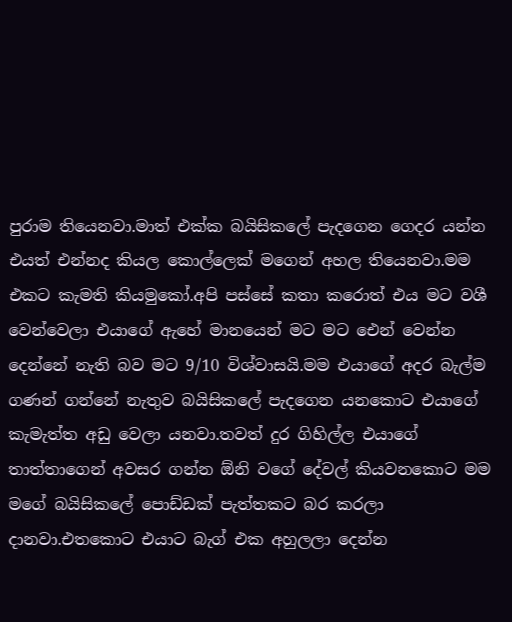පුරාම තියෙනවා.මාත් එක්ක බයිසිකලේ පැදගෙන ගෙදර යන්න එයත් එන්නද කියල කොල්ලෙක් මගෙන් අහල තියෙනවා.මම එකට කැමති කියමුකෝ.අපි පස්සේ කතා කරොත් එය මට වශී වෙන්වෙලා එයාගේ ඇහේ මානයෙන් මට මට ඓන් වෙන්න දෙන්නේ නැති බව මට 9/10 විශ්වාසයි.මම එයාගේ අදර බැල්ම ගණන් ගන්නේ නැතුව බයිසිකලේ පැදගෙන යනකොට එයාගේ කැමැත්ත අඩු වෙලා යනවා.තවත් දුර ගිහිල්ල එයාගේ තාත්තාගෙන් අවසර ගන්න ඕනි වගේ දේවල් කියවනකොට මම මගේ බයිසිකලේ පොඩ්ඩක් පැත්තකට බර කරලා දානවා.එතකොට එයාට බැග් එක අහුලලා දෙන්න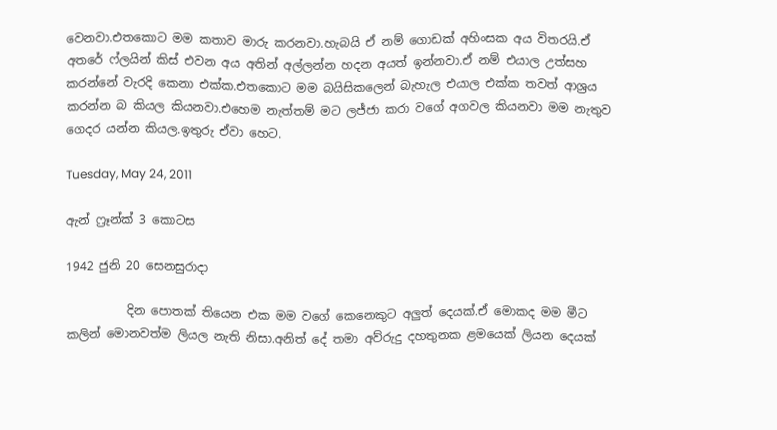වෙනවා.එතකොට මම කතාව මාරු කරනවා.හැබයි ඒ නම් ගොඩක් අහිංසක අය විතරයි.ඒ අතරේ ෆ්ලයින් කිස් එවන අය අතින් අල්ලන්න හදන අයත් ඉන්නවා.ඒ නම් එයාල උත්සහ කරන්නේ වැරදි කෙනා එක්ක.එතකොට මම බයිසිකලෙන් බැහැල එයාල එක්ක තවත් ආශ්‍රය කරන්න බ කියල කියනවා.එහෙම නැත්තම් මට ලජ්ජා කරා වගේ අගවල කියනවා මම නැතුව ගෙදර යන්න කියල.ඉතුරු ඒවා හෙට.

Tuesday, May 24, 2011

ඇන් ෆ්‍රෑන්ක් 3 කොටස

1942 ජුනි 20 සෙනසුරාදා

          දින පොතක් තියෙන එක මම වගේ කෙනෙකුට අලුත් දෙයක්.ඒ මොකද මම මීට කලින් මොනවත්ම ලියල නැති නිසා.අනිත් දේ තමා අව්රුදු දහතුනක ළමයෙක් ලියන දෙයක්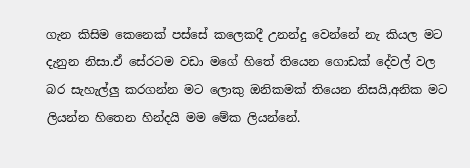ගැන කිසිම කෙනෙක් පස්සේ කලෙකදී උනන්දු වෙන්නේ නැ කියල මට දැනුන නිසා.ඒ සේරටම වඩා මගේ හිතේ තියෙන ගොඩක් දේවල් වල බර සැහැල්ලු කරගන්න මට ලොකු ඔනිකමක් තියෙන නිසයි,අනික මට ලියන්න හිතෙන හින්දයි මම මේක ලියන්නේ.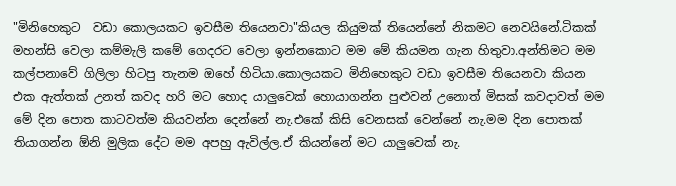"මිනිහෙකුට  වඩා කොලයකට ඉවසීම තියෙනවා"කියල කියුමක් තියෙන්නේ නිකමට නෙවයිනේ.ටිකක් මහන්සි වෙලා කම්මැලි කමේ ගෙදරට වෙලා ඉන්නකොට මම මේ කියමන ගැන හිතුවා.අන්තිමට මම කල්පනාවේ ගිලිලා හිටපු තැනම ඔහේ හිටියා.කොලයකට මිනිහෙකුට වඩා ඉවසීම තියෙනවා කියන එක ඇත්තක් උනත් කවද හරි මට හොද යාලුවෙක් හොයාගන්න පුළුවන් උනොත් මිසක් කවදාවත් මම මේ දින පොත කාටවත්ම කියවන්න දෙන්නේ නැ.එකේ කිසි වෙනසක් වෙන්නේ නැ.මම දින පොතක් තියාගන්න ඕනි මුලික දේට මම අපහු ඇවිල්ල.ඒ කියන්නේ මට යාලුවෙක් නැ.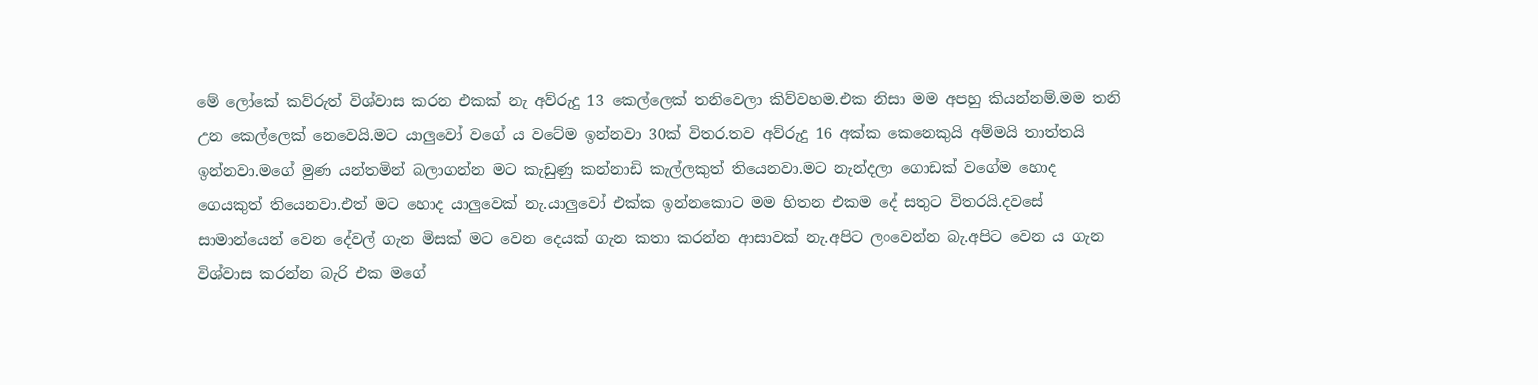මේ ලෝකේ කව්රුත් විශ්වාස කරන එකක් නැ අව්රුදු 13 කෙල්ලෙක් තනිවෙලා කිව්වහම.එක නිසා මම අපහු කියන්නම්.මම තනි උන කෙල්ලෙක් නෙවෙයි.මට යාලුවෝ වගේ ය වටේම ඉන්නවා 30ක් විතර.තව අව්රුදු 16 අක්ක කෙනෙකුයි අම්මයි තාත්තයි ඉන්නවා.මගේ මුණ යන්තමින් බලාගන්න මට කැඩුණු කන්නාඩි කැල්ලකුත් තියෙනවා.මට නැන්දලා ගොඩක් වගේම හොද  ගෙයකුත් තියෙනවා.එත් මට හොද යාලුවෙක් නැ.යාලුවෝ එක්ක ඉන්නකොට මම හිතන එකම දේ සතුට විතරයි.දවසේ සාමාන්යෙන් වෙන දේවල් ගැන මිසක් මට වෙන දෙයක් ගැන කතා කරන්න ආසාවක් නැ.අපිට ලංවෙන්න බැ.අපිට වෙන ය ගැන විශ්වාස කරන්න බැරි එක මගේ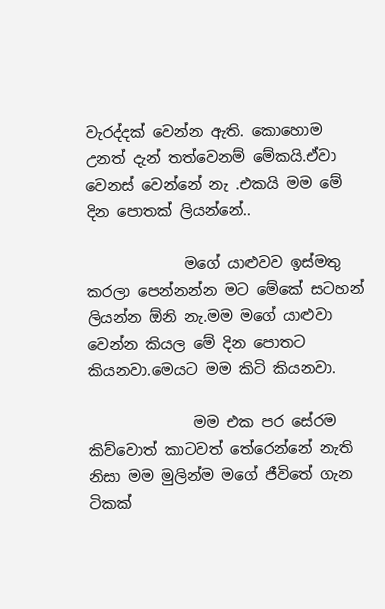වැරද්දක් වෙන්න ඇති. කොහොම උනත් දැන් තත්වෙනම් මේකයි.ඒවා වෙනස් වෙන්නේ නැ .එකයි මම මේ දින පොතක් ලියන්නේ..

             මගේ යාළුවව ඉස්මතු කරලා පෙන්නන්න මට මේකේ සටහන් ලියන්න ඕනි නැ.මම මගේ යාළුවා වෙන්න කියල මේ දින පොතට කියනවා.මෙයට මම කිටි කියනවා.

              මම එක පර සේරම කිව්වොත් කාටවත් තේරෙන්නේ නැති නිසා මම මුලින්ම මගේ ජීවිතේ ගැන ටිකක්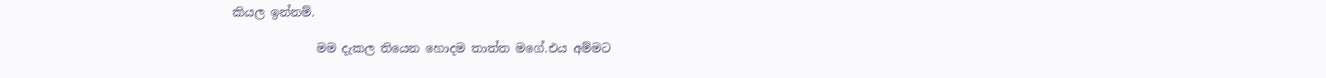කියල ඉන්නම්.

              මම දැකල තියෙන හොදම තාත්ත මගේ.එය අම්මට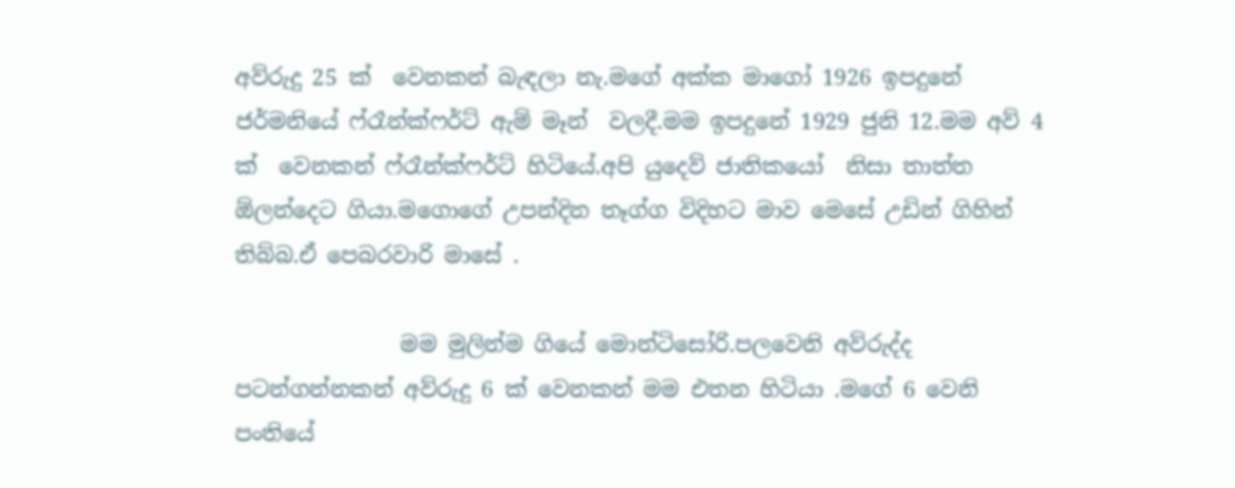අව්රුදු 25 ක්  වෙනකන් බැඳලා නැ.මගේ අක්ක මාගෝ 1926 ඉපදුනේ ජර්මනියේ ෆ්රෑන්ක්ෆර්ට් ඇම් මෑන්  වලදී.මම ඉපදුනේ 1929 ජුනි 12.මම අව් 4 ක්  වෙනකන් ෆ්රෑන්ක්ෆර්ට් හිටියේ.අපි යුදෙව් ජාතිකයෝ  නිසා තාත්ත ඕලන්දෙට ගියා.මගොගේ උපන්දින තෑග්ග විදිහට මාව මෙසේ උඩින් ගිහින් තිබ්බ.ඒ පෙබරවාරි මාසේ .

               මම මුලින්ම ගියේ මොන්ටිසෝරි.පලවෙනි අව්රුද්ද පටන්ගන්නකන් අව්රුදු 6 ක් වෙනකන් මම එතන හිටියා .මගේ 6 වෙනි පංතියේ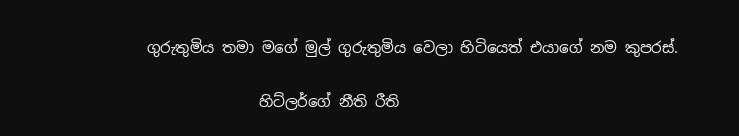ගුරුතුමිය තමා මගේ මුල් ගුරුතුමිය වෙලා හිටියෙත් එයාගේ නම කුපරස්.

               හිට්ලර්ගේ නීති රීති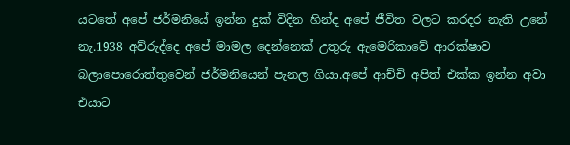යටතේ අපේ ජර්මනියේ ඉන්න දුක් විදින හින්ද අපේ ජීවිත වලට කරදර නැති උනේ නැ.1938 අව්රුද්දෙ අපේ මාමල දෙන්නෙක් උතුරු ඇමෙරිකාවේ ආරක්ෂාව බලාපොරොත්තුවෙන් ජර්මනියෙන් පැනල ගියා.අපේ ආච්චි අපිත් එක්ක ඉන්න අවා එයාට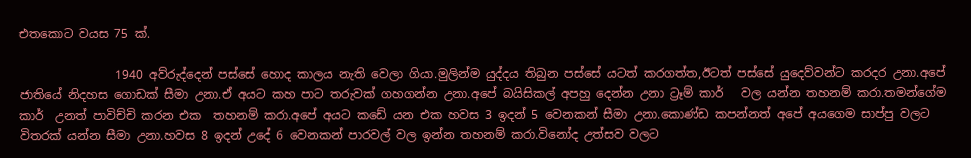එතකොට වයස 75 ක්.

                1940 අව්රුද්දෙන් පස්සේ හොද කාලය නැති වෙලා ගියා.මුලින්ම යුද්දය තිබුන පස්සේ යටත් කරගත්ත,ඊටත් පස්සේ යුදෙව්වන්ට කරදර උනා.අපේ ජාතියේ නිදහස ගොඩක් සීමා උනා.ඒ අයට කහ පාට තරුවක් ගහගන්න උනා.අපේ බයිසිකල් අපහු දෙන්න උනා ට්‍රෑම් කාර්   වල යන්න තහනම් කරා.තමන්ගේම කාර්  උනත් පාවිච්චි කරන එක  තහනම් කරා.අපේ අයට කඩේ යන එක හවස 3 ඉදන් 5 වෙනකන් සීමා උනා.කොණ්ඩ කපන්නත් අපේ අයගෙම සාප්පු වලට විතරක් යන්න සීමා උනා.හවස 8 ඉදන් උදේ 6 වෙනකන් පාරවල් වල ඉන්න තහනම් කරා.විනෝද උත්සව වලට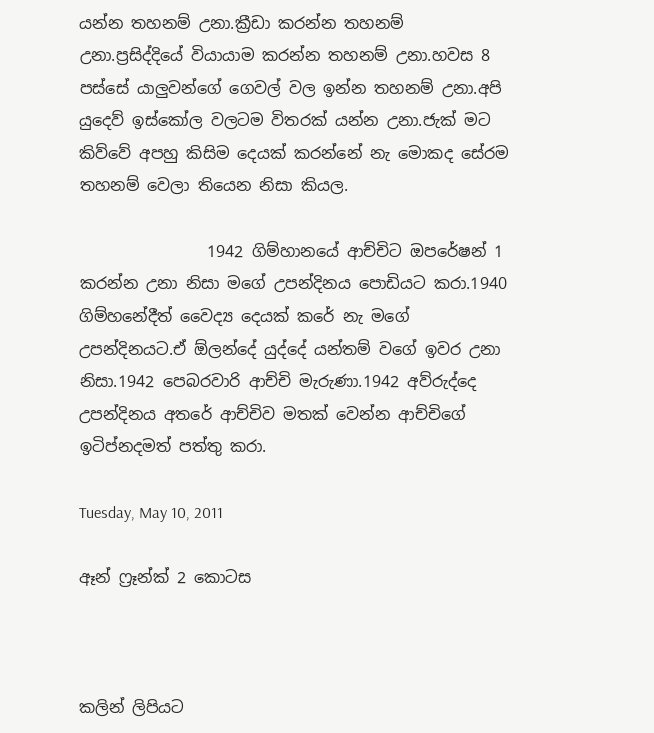යන්න තහනම් උනා.ක්‍රීඩා කරන්න තහනම් උනා.ප්‍රසිද්දියේ වියායාම කරන්න තහනම් උනා.හවස 8 පස්සේ යාලුවන්ගේ ගෙවල් වල ඉන්න තහනම් උනා.අපි යුදෙව් ඉස්කෝල වලටම විතරක් යන්න උනා.ජැක් මට කිව්වේ අපහු කිසිම දෙයක් කරන්නේ නැ මොකද සේරම තහනම් වෙලා තියෙන නිසා කියල.

                1942 ගිම්හානයේ ආච්චිට ඔපරේෂන් 1 කරන්න උනා නිසා මගේ උපන්දිනය පොඩියට කරා.1940 ගිම්හනේදීත් වෛද්‍ය දෙයක් කරේ නැ මගේ උපන්දිනයට.ඒ ඕලන්දේ යුද්දේ යන්තම් වගේ ඉවර උනා නිසා.1942 පෙබරවාරි ආච්චි මැරුණා.1942 අව්රුද්දෙ උපන්දිනය අතරේ ආච්චිව මතක් වෙන්න ආච්චිගේ ඉටිප්නදමත් පත්තු කරා.

Tuesday, May 10, 2011

ඈන් ෆ්‍රෑන්ක් 2 කොටස



කලින් ලිපියට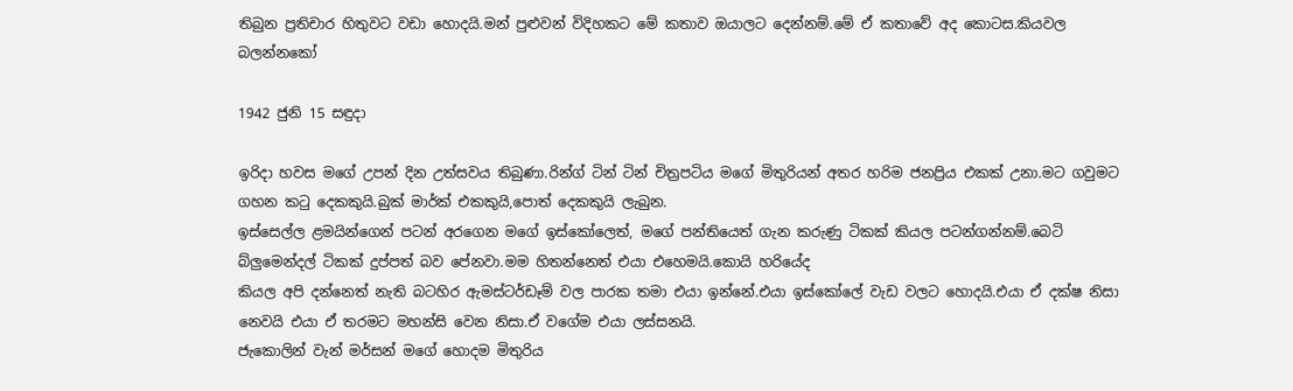තිබුන ප්‍රතිචාර හිතුවට වඩා හොදයි.මන් පුළුවන් විදිහකට මේ කතාව ඔයාලට දෙන්නම්.මේ ඒ කතාවේ අද කොටස.කියවල බලන්නකෝ

1942 ජුනි 15 සඳුදා

ඉරිදා හවස මගේ උපන් දින උත්සවය තිබුණා.රින්ග් ටින් ටින් චිත්‍රපටිය මගේ මිතුරියන් අතර හරිම ජනප්‍රිය එකක් උනා.මට ගවුමට ගහන කටු දෙකකුයි.බුක් මාර්ක් එකකුයි,පොත් දෙකකුයි ලැබුන.
ඉස්සෙල්ල ළමයින්ගෙන් පටන් අරගෙන මගේ ඉස්කෝලෙත්, මගේ පන්තියෙත් ගැන කරුණු ටිකක් කියල පටන්ගන්නම්.බෙටි බ්ලුමෙන්දල් ටිකක් දුප්පත් බව පේනවා.මම හිතන්නෙත් එයා එහෙමයි.කොයි හරියේද
කියල අපි දන්නෙත් නැති බටහිර ඇමස්ටර්ඩෑම් වල පාරක තමා එයා ඉන්නේ.එයා ඉස්කෝලේ වැඩ වලට හොදයි.එයා ඒ දක්ෂ නිසා නෙවයි එයා ඒ තරමට මහන්සි වෙන නිසා.ඒ වගේම එයා ලස්සනයි.
ජැකොලින් වැන් මර්සන් මගේ හොදම මිතුරිය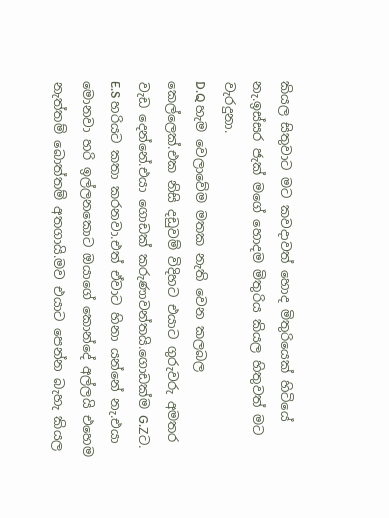කියල සිතුවාට මට කවදාවත් හොද මිතුරියෙක් හිටියේ නැ.ඉස්සර ජැක් මගේ හොදම මිතුරිය කියල හිතුවත් මට වැරදුනා.
D.Q හැම වෙලාවේම මතක නැති වෙන කලබල කෙල්ලෙක්.එක නිසි දඩුවම් විදිහට එයාට ගුරුවරු අමතර වැඩ දෙන්නේ.එයා ගොඩක් කරුණාවන්තයි.ගොඩක්ම G.Zට.
E.S හරියට කතා කරනවා.එත් ඒවාට හිනා යන්නේ නැ.එයා මොනවා හරි ඉල්ලනකොට ඔයාගේ කොන්දේ අල්ලයි එහෙම නැත්තම් බොත්තම් අතගායි.මව එයාට පෙන්න බැහැ කියල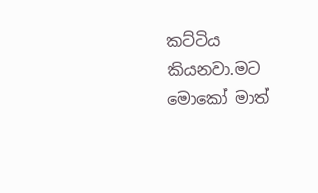කට්ටිය කියනවා.මට මොකෝ මාත්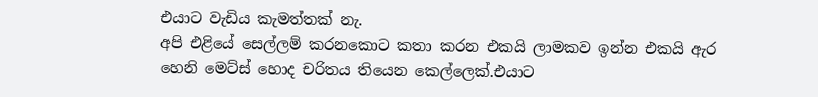එයාට වැඩිය කැමත්තක් නැ.
අපි එළියේ සෙල්ලම් කරනකොට කතා කරන එකයි ලාමකව ඉන්න එකයි ඇර හෙනි මෙට්ස් හොද චරිතය තියෙන කෙල්ලෙක්.එයාට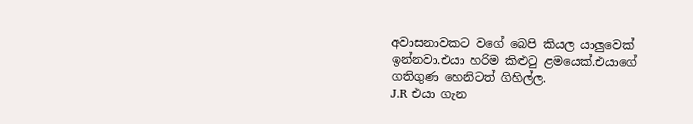අවාසනාවකට වගේ බෙපි කියල යාලුවෙක් ඉන්නවා.එයා හරිම කිළුටු ළමයෙක්.එයාගේ ගතිගුණ හෙනිටත් ගිහිල්ල.
J.R එයා ගැන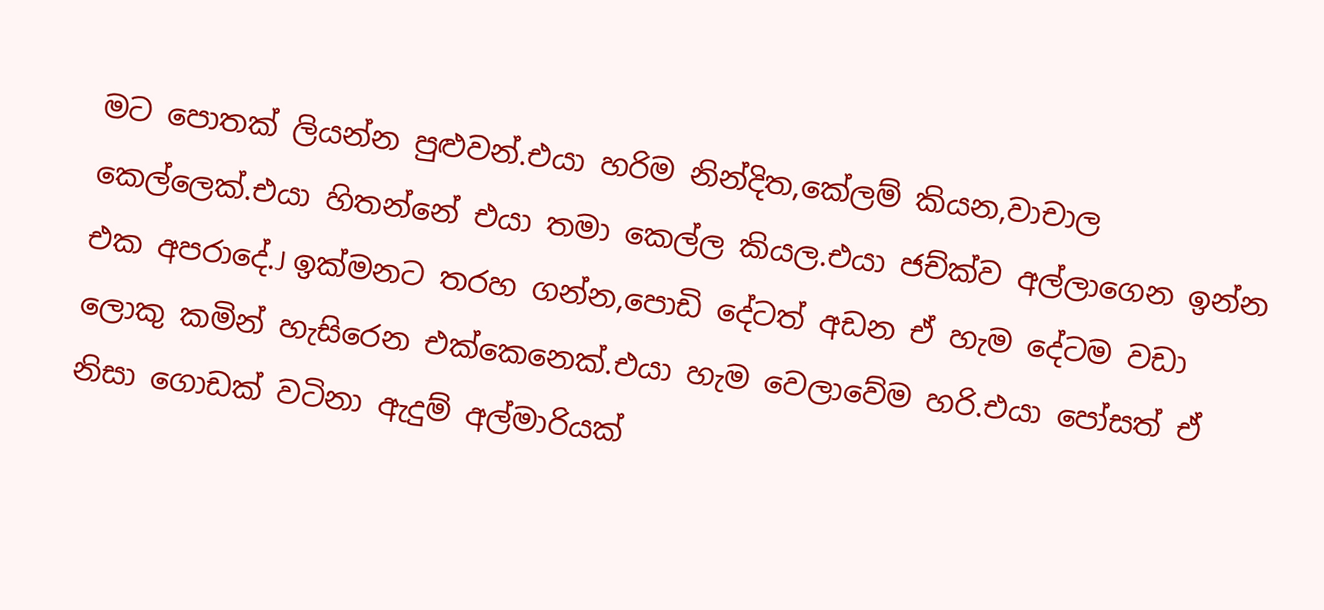මට පොතක් ලියන්න පුළුවන්.එයා හරිම නින්දිත,කේලම් කියන,වාචාල කෙල්ලෙක්.එයා හිතන්නේ එයා තමා කෙල්ල කියල.එයා ජච්ක්ව අල්ලාගෙන ඉන්න එක අපරාදේ.J ඉක්මනට තරහ ගන්න,පොඩි දේටත් අඩන ඒ හැම දේටම වඩා ලොකු කමින් හැසිරෙන එක්කෙනෙක්.එයා හැම වෙලාවේම හරි.එයා පෝසත් ඒ නිසා ගොඩක් වටිනා ඇදුම් අල්මාරියක්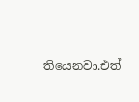තියෙනවා.එත්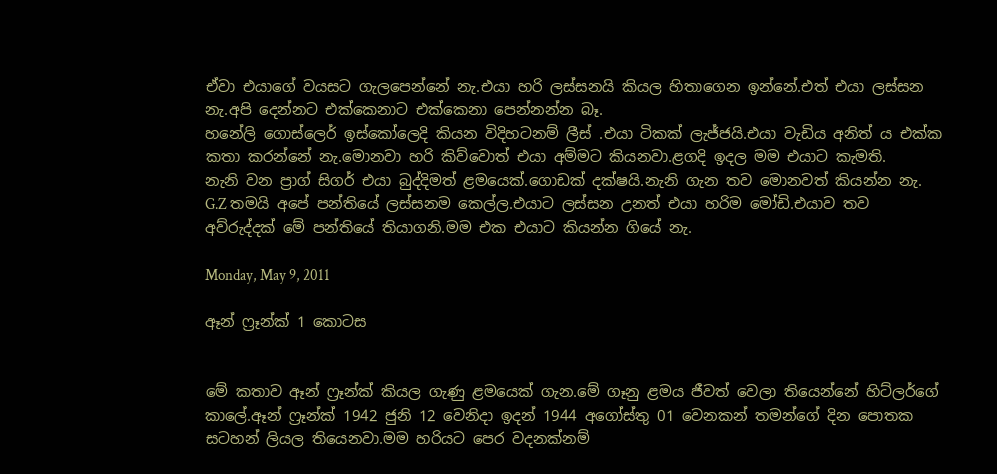ඒවා එයාගේ වයසට ගැලපෙන්නේ නැ.එයා හරි ලස්සනයි කියල හිතාගෙන ඉන්නේ.එත් එයා ලස්සන නැ.අපි දෙන්නට එක්කෙනාට එක්කෙනා පෙන්නන්න බෑ.
හනේලි ගොස්ලෙර් ඉස්කෝලෙදි කියන විදිහටනම් ලීස් .එයා ටිකක් ලැජ්ජයි.එයා වැඩිය අනිත් ය එක්ක කතා කරන්නේ නැ.මොනවා හරි කිව්වොත් එයා අම්මට කියනවා.ළගදි ඉදල මම එයාට කැමති.
නැනි වන ප්‍රාග් සිගර් එයා බුද්දිමත් ළමයෙක්.ගොඩක් දක්ෂයි.නැනි ගැන තව මොනවත් කියන්න නැ.
G.Z තමයි අපේ පන්තියේ ලස්සනම කෙල්ල.එයාට ලස්සන උනත් එයා හරිම මෝඩි.එයාව තව අව්රුද්දක් මේ පන්තියේ තියාගනි.මම එක එයාට කියන්න ගියේ නැ.

Monday, May 9, 2011

ඈන් ෆ්‍රෑන්ක් 1 කොටස


මේ කතාව ඈන් ෆ්‍රෑන්ක් කියල ගැණු ළමයෙක් ගැන.මේ ගෑනු ළමය ජීවත් වෙලා තියෙන්නේ හිට්ලර්ගේ කාලේ.ඈන් ෆ්‍රෑන්ක් 1942 ජුනි 12 වෙනිදා ඉදන් 1944 අගෝස්තු 01 වෙනකන් තමන්ගේ දින පොතක සටහන් ලියල තියෙනවා.මම හරියට පෙර වදනක්නම්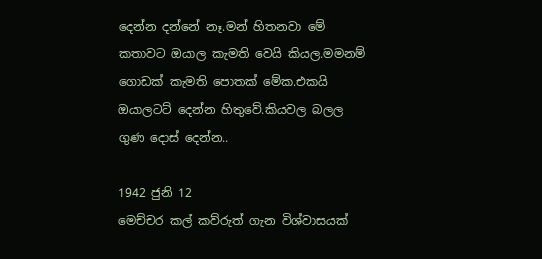දෙන්න දන්නේ නෑ.මන් හිතනවා මේ කතාවට ඔයාල කැමති වෙයි කියල.මමනම් ගොඩක් කැමති පොතක් මේක.එකයි ඔයාලටට් දෙන්න හිතුවේ.කියවල බලල ගුණ දොස් දෙන්න..

1942 ජුනි 12
මෙච්චර කල් කව්රුත් ගැන විශ්වාසයක්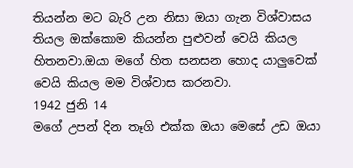තියන්න මට බැරි උන නිසා ඔයා ගැන විශ්වාසය තියල ඔක්කොම කියන්න පුළුවන් වෙයි කියල හිතනවා.ඔයා මගේ හිත සනසන හොද යාලුවෙක් වෙයි කියල මම විශ්වාස කරනවා.
1942 ජුනි 14
මගේ උපන් දින තෑගි එක්ක ඔයා මෙසේ උඩ ඔයා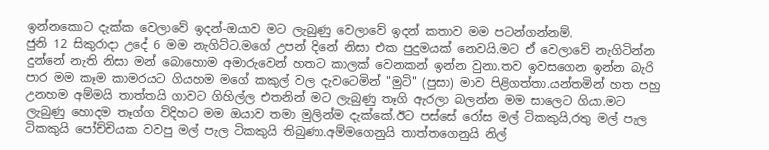ඉන්නකොට දැක්ක වෙලාවේ ඉදන්-ඔයාව මට ලැබුණු වෙලාවේ ඉදන් කතාව මම පටන්ගන්නම්.
ජුනි 12 සිකුරාදා උදේ 6 මම නැගිට්ට.මගේ උපන් දිනේ නිසා එක පුදුමයක් නෙවයි.මට ඒ වෙලාවේ නැගිටින්න දුන්නේ නැති නිසා මන් බොහොම අමාරුවෙන් හතට කාලක් වෙනකන් ඉන්න වුනා.තව ඉවසගෙන ඉන්න බැරි පාර මම කෑම කාමරයට ගියහම මගේ කකුල් වල දැවටෙමින් "මුටි" (පුසා) මාව පිළිගත්තා.යන්තමින් හත පහු උනහම අම්මයි තාත්තයි ගාවට ගිහිල්ල එතනින් මට ලැබුණු තෑගි ඇරලා බලන්න මම සාලෙට ගියා.මට ලැබුණු හොදම තෑග්ග විදිහට මම ඔයාව තමා මුලින්ම දැක්කේ.ඊට පස්සේ රෝස මල් ටිකකුයි,රතු මල් පැල ටිකකුයි පෝච්චියක වවපු මල් පැල ටිකකුයි තිබුණා.අම්මගෙනුයි තාත්තගෙනුයි නිල්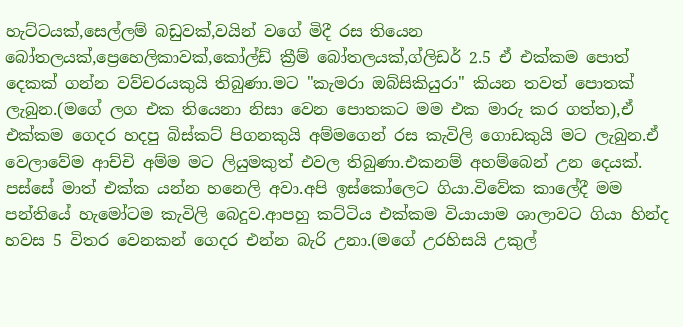හැට්ටයක්,සෙල්ලම් බඩුවක්,වයින් වගේ මිදී රස තියෙන බෝතලයක්,ප්‍රෙහෙලිකාවක්,කෝල්ඩ් ක්‍රීම් බෝතලයක්,ග්ලිඩර් 2.5 ඒ එක්කම පොත් දෙකක් ගන්න වව්චරයකුයි තිබුණා.මට "කැමරා ඔබ්සිකියුරා" කියන තවත් පොතක් ලැබුන.(මගේ ලග එක තියෙනා නිසා වෙන පොතකට මම එක මාරු කර ගත්ත),ඒ එක්කම ගෙදර හදපු බිස්කට් පිගනකුයි අම්මගෙන් රස කැවිලි ගොඩකුයි මට ලැබුන.ඒ වෙලාවේම ආච්චි අම්ම මට ලියුමකුත් එවල තිබුණා.එකනම් අහම්බෙන් උන දෙයක්.
පස්සේ මාත් එක්ක යන්න හනෙලි අවා.අපි ඉස්කෝලෙට ගියා.විවේක කාලේදී මම පන්තියේ හැමෝටම කැවිලි බෙදුව.ආපහු කට්ටිය එක්කම වියායාම ශාලාවට ගියා හින්ද හවස 5 විතර වෙනකන් ගෙදර එන්න බැරි උනා.(මගේ උරහිසයි උකුල්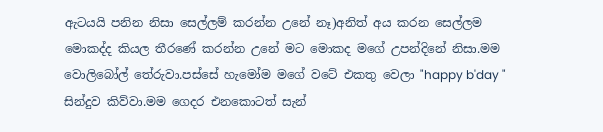ඇටයයි පනින නිසා සෙල්ලම් කරන්න උනේ නෑ)අනිත් අය කරන සෙල්ලම මොකද්ද කියල තීරණේ කරන්න උනේ මට මොකද මගේ උපන්දිනේ නිසා.මම වොලිබෝල් තේරුවා.පස්සේ හැමෝම මගේ වටේ එකතු වෙලා "happy b'day " සින්දුව කිව්වා.මම ගෙදර එනකොටත් සැන්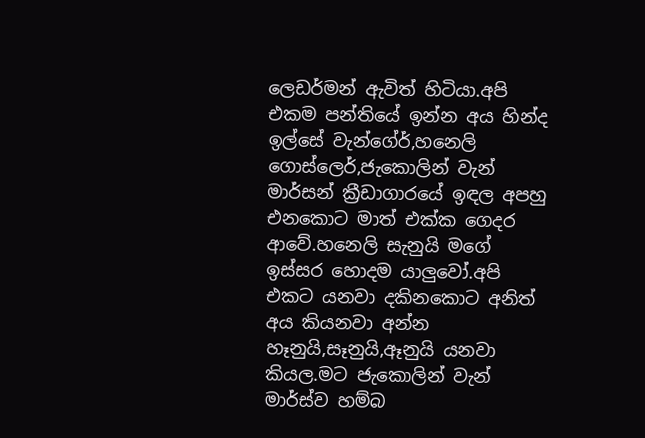ලෙඩර්මන් ඇවිත් හිටියා.අපි එකම පන්තියේ ඉන්න අය හින්ද ඉල්සේ වැන්ගේර්,හනෙලි ගොස්ලෙර්,ජැකොලින් වැන් මාර්සන් ක්‍රීඩාගාරයේ ඉඳල අපහු එනකොට මාත් එක්ක ගෙදර ආවේ.හනෙලි සැනුයි මගේ ඉස්සර හොදම යාලුවෝ.අපි එකට යනවා දකිනකොට අනිත් අය කියනවා අන්න හෑනුයි,සෑනුයි,ඈනුයි යනවා කියල.මට ජැකොලින් වැන් මාර්ස්ව හම්බ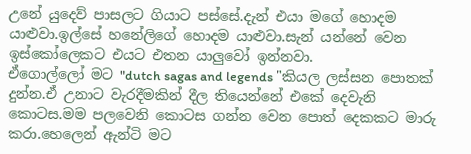උනේ යුදෙව් පාසලට ගියාට පස්සේ.දැන් එයා මගේ හොදම යාළුවා.ඉල්සේ හනේලිගේ හොදම යාළුවා.සැන් යන්නේ වෙන ඉස්කෝලෙකට එයට එතන යාලුවෝ ඉන්නවා.
ඒගොල්ලෝ මට "dutch sagas and legends "කියල ලස්සන පොතක් දුන්න.ඒ උනාට වැරදීමකින් දීල තියෙන්නේ එකේ දෙවැනි කොටස.මම පලවෙනි කොටස ගන්න වෙන පොත් දෙකකට මාරු කරා.හෙලෙන් ඇන්ටි මට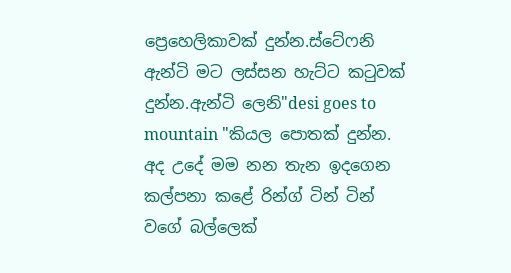ප්‍රෙහෙලිකාවක් දුන්න.ස්ටේෆනි ඇන්ටි මට ලස්සන හැට්ට කටුවක් දුන්න.ඇන්ටි ලෙනි"desi goes to mountain "කියල පොතක් දුන්න.
අද උදේ මම නන තැන ඉදගෙන කල්පනා කළේ රින්ග් ටින් ටින් වගේ බල්ලෙක්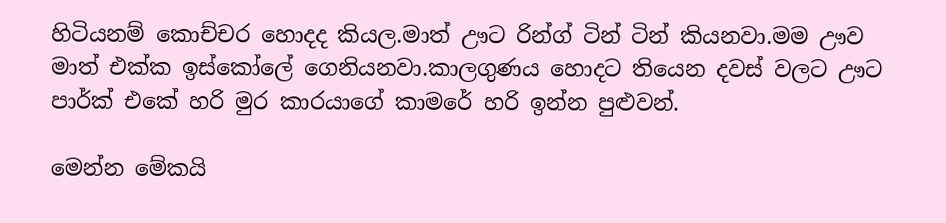හිටියනම් කොච්චර හොදද කියල.මාත් ඌට රින්ග් ටින් ටින් කියනවා.මම ඌව මාත් එක්ක ඉස්කෝලේ ගෙනියනවා.කාලගුණය හොදට තියෙන දවස් වලට ඌට පාර්ක් එකේ හරි මුර කාරයාගේ කාමරේ හරි ඉන්න පුළුවන්.

මෙන්න මේකයි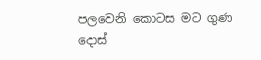පලවෙනි කොටස මට ගුණ දොස්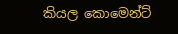කියල කොමෙන්ට්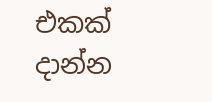එකක් දාන්න